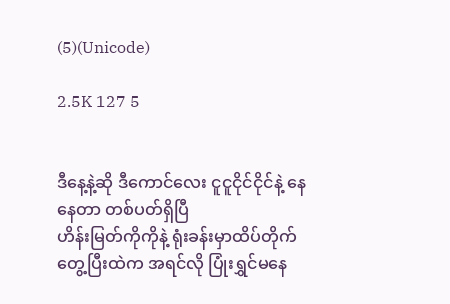(5)(Unicode)

2.5K 127 5


ဒီနေ့နဲ့ဆို ဒီကောင်လေး ငူငူငိုင်ငိုင်နဲ့ နေနေတာ တစ်ပတ်ရှိပြီ
ဟိန်းမြတ်ကိုကိုနဲ့ ရုံးခန်းမှာထိပ်တိုက်တွေ့ပြီးထဲက အရင်လို ပြုံးရွှင်မနေ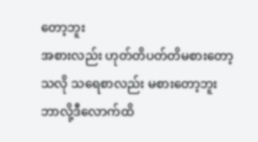တော့ဘူး
အစားလည်း ဟုတ်တိပတ်တိမစားတော့သလို သရေစာလည်း မစားတော့ဘူး
ဘာလို့ဒီလောက်ထိ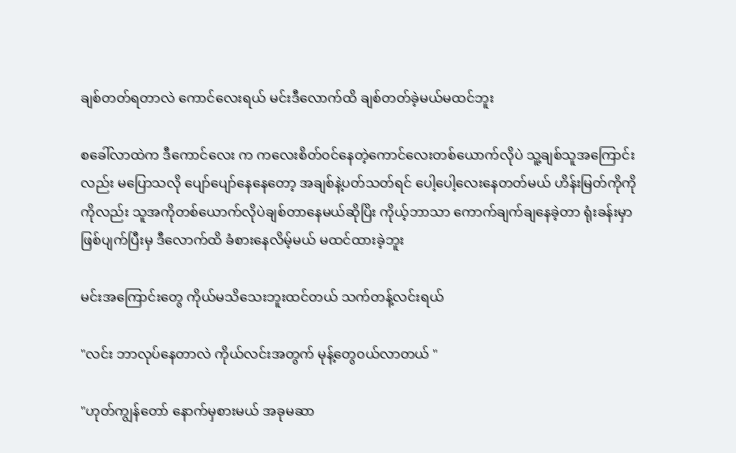ချစ်တတ်ရတာလဲ ကောင်လေးရယ် မင်းဒီလောက်ထိ ချစ်တတ်ခဲ့မယ်မထင်ဘူး

စခေါ်လာထဲက ဒီကောင်လေး က ကလေးစိတ်၀င်နေတဲ့ကောင်လေးတစ်ယောက်လိုပဲ သူ့ချစ်သူအကြောင်းလည်း မပြောသလို ပျော်ပျော်နေနေတော့ အချစ်နဲ့ပတ်သတ်ရင် ပေါ့ပေါ့လေးနေတတ်မယ် ဟိန်းမြတ်ကိုကိုကိုလည်း သူအကိုတစ်ယောက်လိုပဲချစ်တာနေမယ်ဆိုပြိး ကိုယ့်ဘာသာ ကောက်ချက်ချနေခဲ့တာ ရုံးခန်းမှာဖြစ်ပျက်ပြီးမှ ဒီလောက်ထိ ခံစားနေလိမ့်မယ် မ‌ထင်ထားခဲ့ဘူး

မင်းအကြောင်းတွေ ကိုယ်မသိသေးဘူးထင်တယ် သက်တန့်လင်းရယ်

"လင်း ဘာလုပ်နေတာလဲ ကိုယ်လင်းအတွက် မုန့်တွေ၀ယ်လာတယ် "

"ဟုတ်ကျွန်တော် နောက်မှစားမယ် အခုမဆာ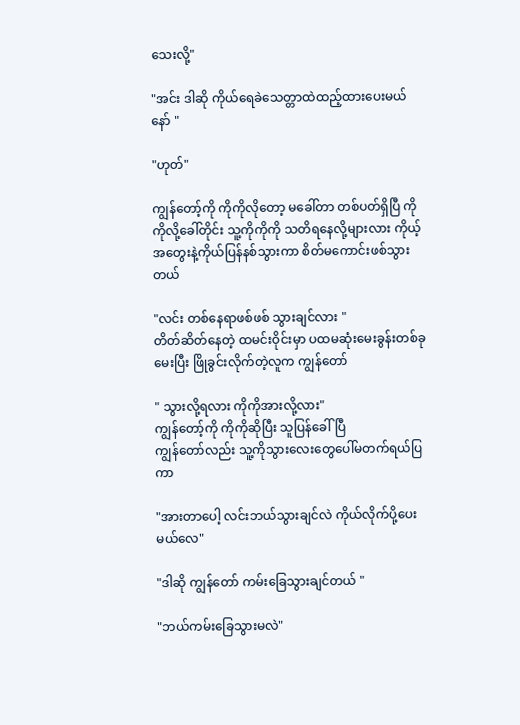သေးလို့"

"အင်း ဒါဆို ကိုယ်ရေခဲသေတ္တာထဲထည့်ထားပေးမယ်နော် "

"ဟုတ်"

ကျွန်တော့်ကို ကိုကိုလိုတော့ မခေါ်တာ တစ်ပတ်ရှိပြီ ကိုကိုလို့ခေါ်တိုင်း သူ့ကိုကိုကို သတိရနေလို့များလား ကိုယ့်အတွေးနဲ့ကိုယ်ပြန်နစ်သွားကာ စိတ်မကောင်းဖစ်သွားတယ်

"လင်း တစ်နေရာဖစ်ဖစ် သွားချင်လား "
တိတ်ဆိတ်နေတဲ့ ထမင်းဝိုင်းမှာ ပထမဆုံးမေးခွန်းတစ်ခုမေးပြီး ဖြိုခွင်းလိုက်တဲ့လူက ကျွန်တော်

" သွားလို့ရလား ကိုကိုအားလို့လား"
ကျွန်တော့်ကို ကိုကိုဆိုပြီး သူပြန်ခေါ်ပြီ
ကျွန်တော်လည်း သူ့ကိုသွားလေးတွေပေါ်မတက်ရယ်ပြကာ

"အားတာပေါ့ လင်းဘယ်သွားချင်လဲ ကိုယ်လိုက်ပို့ပေးမယ်လေ"

"ဒါဆို ကျွန်တော် ကမ်းခြေသွားချင်တယ် "

"ဘယ်ကမ်းခြေသွားမလဲ"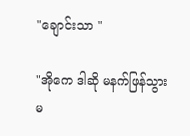"ချောင်းသာ "

"အိုကေ ဒါဆို မနက်ဖြန်သွားမ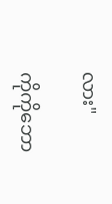လား"

ကိုကိုဘော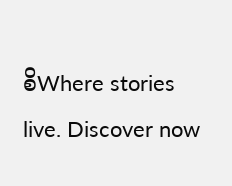စိWhere stories live. Discover now